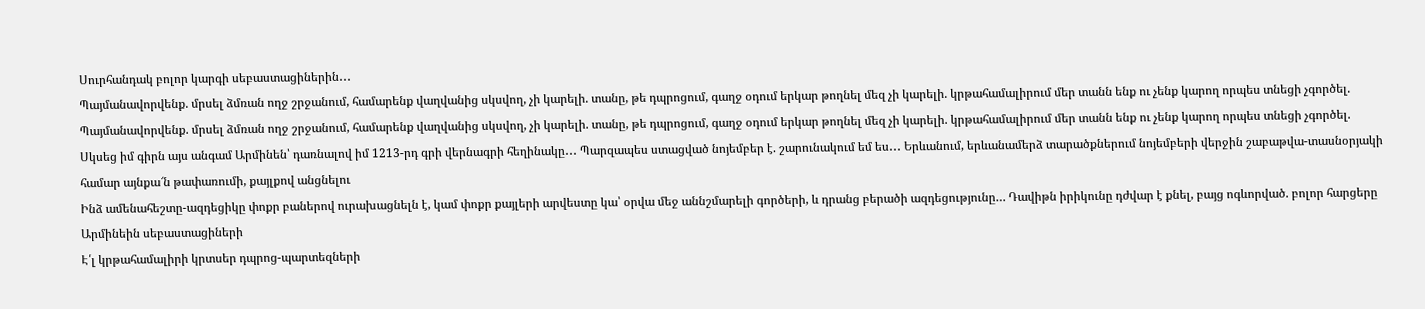Սուրհանդակ բոլոր կարգի սեբաստացիներին․․․
Պայմանավորվենք. մրսել ձմռան ողջ շրջանում, համարենք վաղվանից սկսվող, չի կարելի. տանը, թե դպրոցում, գաղջ օդում երկար թողնել մեզ չի կարելի. կրթահամալիրում մեր տանն ենք ու չենք կարող որպես տնեցի չգործել.
Պայմանավորվենք. մրսել ձմռան ողջ շրջանում, համարենք վաղվանից սկսվող, չի կարելի. տանը, թե դպրոցում, գաղջ օդում երկար թողնել մեզ չի կարելի. կրթահամալիրում մեր տանն ենք ու չենք կարող որպես տնեցի չգործել.
Սկսեց իմ գիրն այս անգամ Արմինեն՝ դառնալով իմ 1213-րդ գրի վերնագրի հեղինակը․․․ Պարզապես ստացված նոյեմբեր է. շարունակում եմ ես․․․ Երևանում, երևանամերձ տարածքներում նոյեմբերի վերջին շաբաթվա-տասնօրյակի համար այնքա՜ն թափառումի, քայլքով անցնելու
Ինձ ամենահեշտը-ազդեցիկը փոքր բաներով ուրախացնելն է, կամ փոքր քայլերի արվեստը կա՝ օրվա մեջ աննշմարելի գործերի, և դրանց բերածի ազդեցությունը… Դավիթն իրիկունը դժվար է քնել, բայց ոգևորված. բոլոր հարցերը Արմինեին սեբաստացիների
Է՛լ կրթահամալիրի կրտսեր դպրոց-պարտեզների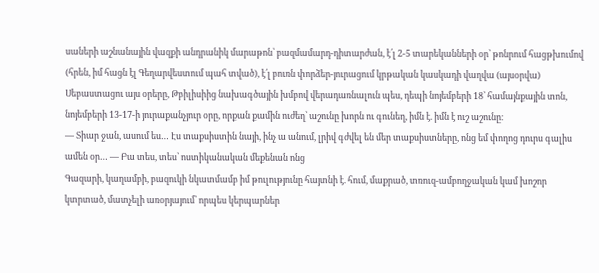սաների աշնանային վազքի անդրանիկ մարաթոն՝ բազմամարդ-դիտարժան, է՛լ 2-5 տարեկանների օր՝ թոնրում հացթխումով (հրեն, իմ հացն էլ Գեղարվեստում պահ տված), է՛լ բուռն փորձեր-յուրացում կրթական կասկադի վաղվա (այսօրվա)
Սեբաստացու այս օրերը, Թբիլիսիից նախագծային խմբով վերադառնալուն պես, դեպի նոյեմբերի 18՝ համայնքային տոն, նոյեմբերի 13-17-ի յուրաքանչյուր օրը, որքան քամին ուժեղ՝ աշունը խորն ու գունեղ, իմն է. իմն է ուշ աշունը։
— Տիար ջան, ասում ես… Էս տաքսիստին նայի, ինչ ա անում, լրիվ գժվել են մեր տաքսիստները, ոնց եմ փողոց դուրս գալիս ամեն օր… — Բա տես, տես՝ ոստիկանական մեքենան ոնց
Գազարի, կաղամբի, բազուկի նկատմամբ իմ թուլությունը հայտնի է. հում, մաքրած, տռուզ-ամբողջական կամ խոշոր կտրտած, մատչելի առօրյայում՝ որպես կերպարներ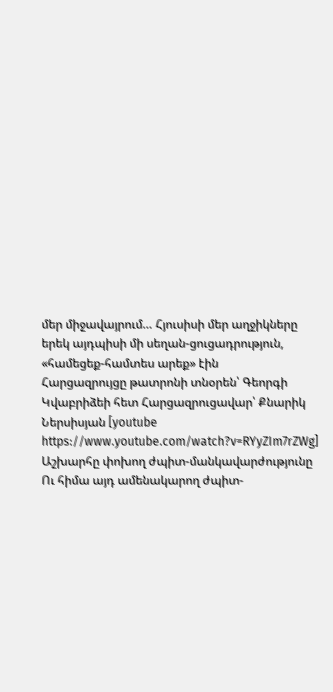մեր միջավայրում… Հյուսիսի մեր աղջիկները երեկ այդպիսի մի սեղան-ցուցադրություն, «համեցեք-համտես արեք» էին
Հարցազրույցը թատրոնի տնօրեն՝ Գեորգի Կվաբրիձեի հետ Հարցազրուցավար՝ Քնարիկ Ներսիսյան [youtube https://www.youtube.com/watch?v=RYyZIm7rZWg]
Աշխարհը փոխող ժպիտ-մանկավարժությունը Ու հիմա այդ ամենակարող ժպիտ-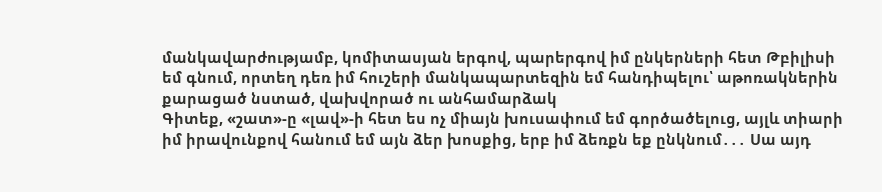մանկավարժությամբ, կոմիտասյան երգով, պարերգով իմ ընկերների հետ Թբիլիսի եմ գնում, որտեղ դեռ իմ հուշերի մանկապարտեզին եմ հանդիպելու՝ աթոռակներին քարացած նստած, վախվորած ու անհամարձակ
Գիտեք, «շատ»-ը «լավ»-ի հետ ես ոչ միայն խուսափում եմ գործածելուց, այլև տիարի իմ իրավունքով հանում եմ այն ձեր խոսքից, երբ իմ ձեռքն եք ընկնում․․․ Սա այդ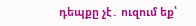դեպքը չէ․ ուզում եք՝